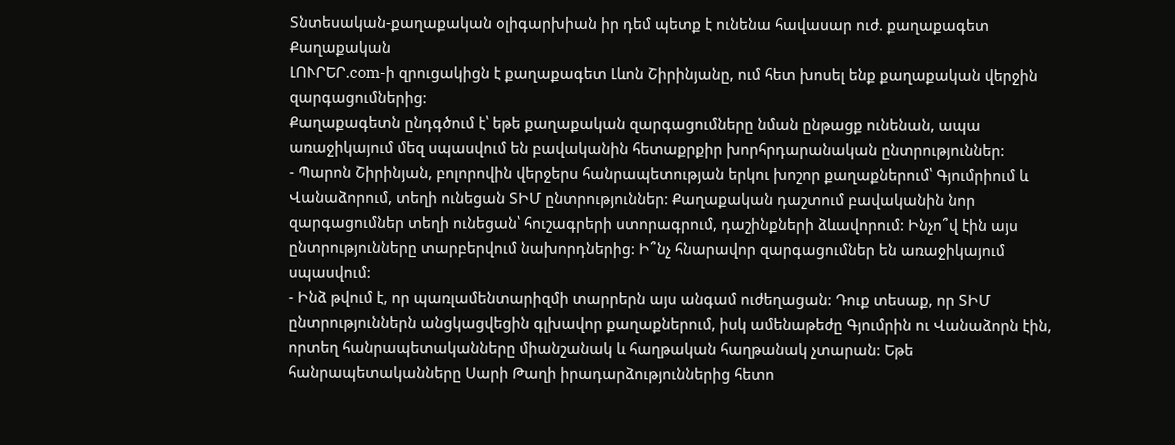Տնտեսական-քաղաքական օլիգարխիան իր դեմ պետք է ունենա հավասար ուժ. քաղաքագետ
Քաղաքական
ԼՈՒՐԵՐ.com-ի զրուցակիցն է քաղաքագետ Լևոն Շիրինյանը, ում հետ խոսել ենք քաղաքական վերջին զարգացումներից:
Քաղաքագետն ընդգծում է՝ եթե քաղաքական զարգացումները նման ընթացք ունենան, ապա առաջիկայում մեզ սպասվում են բավականին հետաքրքիր խորհրդարանական ընտրություններ:
- Պարոն Շիրինյան, բոլորովին վերջերս հանրապետության երկու խոշոր քաղաքներում՝ Գյումրիում և Վանաձորում, տեղի ունեցան ՏԻՄ ընտրություններ: Քաղաքական դաշտում բավականին նոր զարգացումներ տեղի ունեցան՝ հուշագրերի ստորագրում, դաշինքների ձևավորում: Ինչո՞վ էին այս ընտրությունները տարբերվում նախորդներից: Ի՞նչ հնարավոր զարգացումներ են առաջիկայում սպասվում:
- Ինձ թվում է, որ պառլամենտարիզմի տարրերն այս անգամ ուժեղացան: Դուք տեսաք, որ ՏԻՄ ընտրություններն անցկացվեցին գլխավոր քաղաքներում, իսկ ամենաթեժը Գյումրին ու Վանաձորն էին, որտեղ հանրապետականները միանշանակ և հաղթական հաղթանակ չտարան: Եթե հանրապետականները Սարի Թաղի իրադարձություններից հետո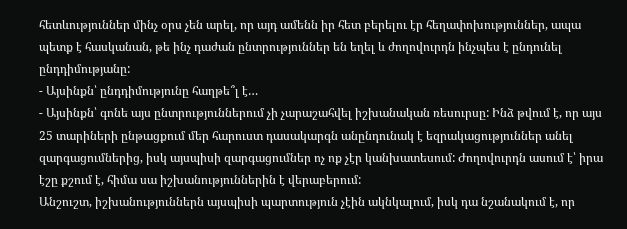հետևություններ մինչ օրս չեն արել, որ այդ ամենն իր հետ բերելու էր հեղափոխություններ, ապա պետք է հասկանան, թե ինչ դաժան ընտրություններ են եղել և ժողովուրդն ինչպես է ընդունել ընդդիմությանը:
- Այսինքն՝ ընդդիմությունը հաղթե՞լ է…
- Այսինքն՝ գոնե այս ընտրություններում չի չարաշահվել իշխանական ռեսուրսը: Ինձ թվում է, որ այս 25 տարիների ընթացքում մեր հարուստ դասակարգն անընդունակ է եզրակացություններ անել զարգացումներից, իսկ այսպիսի զարգացումներ ոչ ոք չէր կանխատեսում: Ժողովուրդն ասում է՝ իրա էշը քշում է, հիմա սա իշխանություններին է վերաբերում:
Անշուշտ, իշխանություններն այսպիսի պարտություն չէին ակնկալում, իսկ դա նշանակում է, որ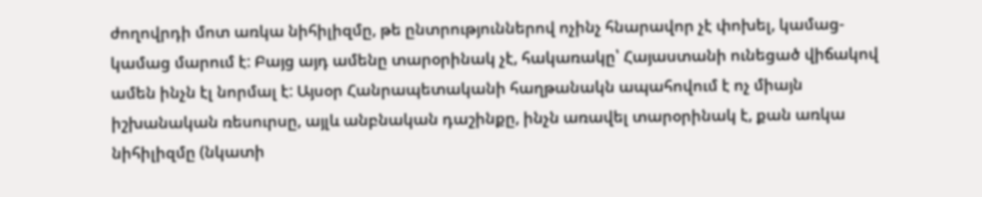ժողովրդի մոտ առկա նիհիլիզմը, թե ընտրություններով ոչինչ հնարավոր չէ փոխել, կամաց-կամաց մարում է: Բայց այդ ամենը տարօրինակ չէ, հակառակը՝ Հայաստանի ունեցած վիճակով ամեն ինչն էլ նորմալ է: Այսօր Հանրապետականի հաղթանակն ապահովում է ոչ միայն իշխանական ռեսուրսը, այլև անբնական դաշինքը, ինչն առավել տարօրինակ է, քան առկա նիհիլիզմը (նկատի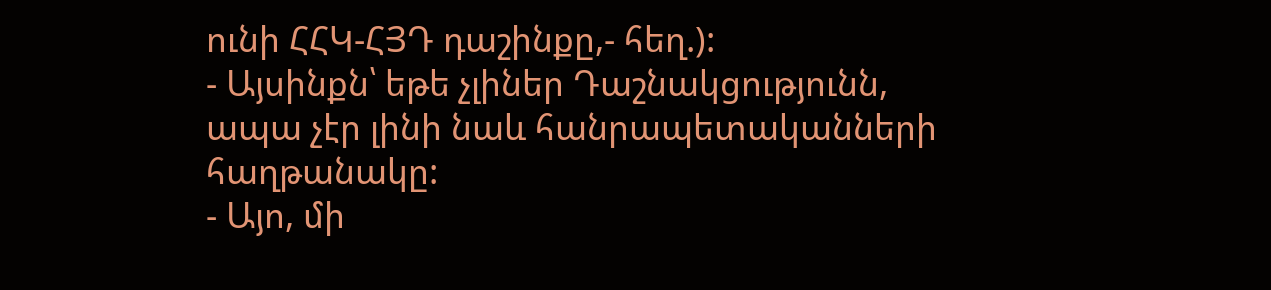ունի ՀՀԿ-ՀՅԴ դաշինքը,- հեղ.):
- Այսինքն՝ եթե չլիներ Դաշնակցությունն, ապա չէր լինի նաև հանրապետականների հաղթանակը:
- Այո, մի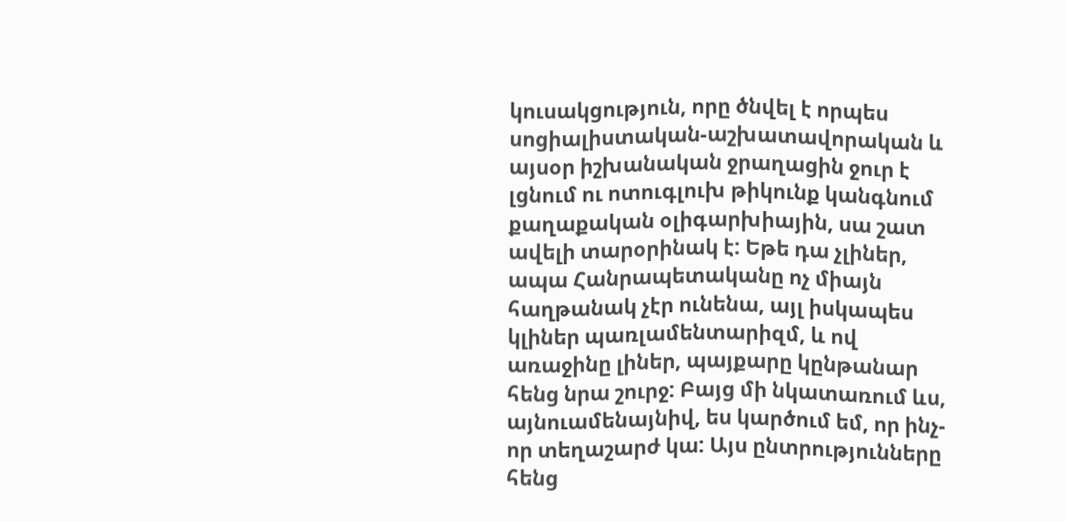կուսակցություն, որը ծնվել է որպես սոցիալիստական-աշխատավորական և այսօր իշխանական ջրաղացին ջուր է լցնում ու ոտուգլուխ թիկունք կանգնում քաղաքական օլիգարխիային, սա շատ ավելի տարօրինակ է: Եթե դա չլիներ, ապա Հանրապետականը ոչ միայն հաղթանակ չէր ունենա, այլ իսկապես կլիներ պառլամենտարիզմ, և ով առաջինը լիներ, պայքարը կընթանար հենց նրա շուրջ: Բայց մի նկատառում ևս, այնուամենայնիվ, ես կարծում եմ, որ ինչ-որ տեղաշարժ կա: Այս ընտրությունները հենց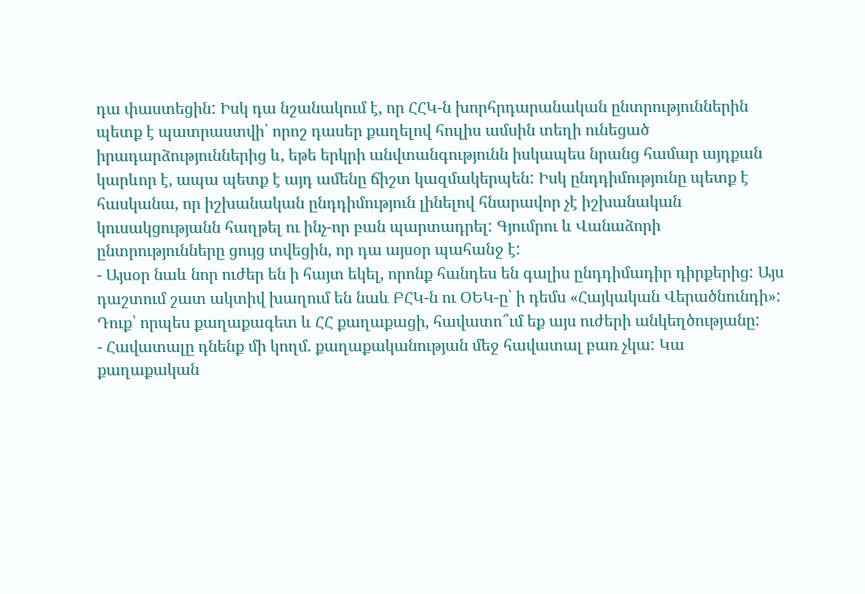դա փաստեցին: Իսկ դա նշանակում է, որ ՀՀԿ-ն խորհրդարանական ընտրություններին պետք է պատրաստվի՝ որոշ դասեր քաղելով հուլիս ամսին տեղի ունեցած իրադարձություններից և, եթե երկրի անվտանգությունն իսկապես նրանց համար այդքան կարևոր է, ապա պետք է այդ ամենը ճիշտ կազմակերպեն: Իսկ ընդդիմությունը պետք է հասկանա, որ իշխանական ընդդիմություն լինելով հնարավոր չէ իշխանական կուսակցությանն հաղթել ու ինչ-որ բան պարտադրել: Գյումրու և Վանաձորի ընտրությունները ցույց տվեցին, որ դա այսօր պահանջ է:
- Այսօր նաև նոր ուժեր են ի հայտ եկել, որոնք հանդես են գալիս ընդդիմադիր դիրքերից: Այս դաշտում շատ ակտիվ խաղում են նաև ԲՀԿ-ն ու ՕԵԿ-ը՝ ի դեմս «Հայկական Վերածնունդի»: Դուք՝ որպես քաղաքագետ և ՀՀ քաղաքացի, հավատո՞ւմ եք այս ուժերի անկեղծությանը:
- Հավատալը դնենք մի կողմ. քաղաքականության մեջ հավատալ բառ չկա: Կա քաղաքական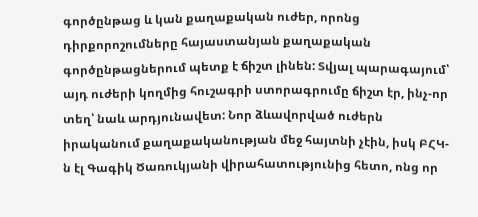գործընթաց և կան քաղաքական ուժեր, որոնց դիրքորոշումները հայաստանյան քաղաքական գործընթացներում պետք է ճիշտ լինեն: Տվյալ պարագայում՝ այդ ուժերի կողմից հուշագրի ստորագրումը ճիշտ էր, ինչ-որ տեղ՝ նաև արդյունավետ: Նոր ձևավորված ուժերն իրականում քաղաքականության մեջ հայտնի չէին, իսկ ԲՀԿ-ն էլ Գագիկ Ծառուկյանի վիրահատությունից հետո, ոնց որ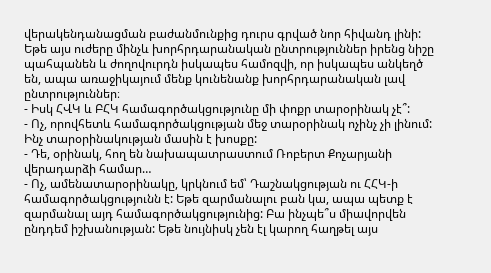վերակենդանացման բաժանմունքից դուրս գրված նոր հիվանդ լինի: Եթե այս ուժերը մինչև խորհրդարանական ընտրություններ իրենց նիշը պահպանեն և ժողովուրդն իսկապես համոզվի, որ իսկապես անկեղծ են, ապա առաջիկայում մենք կունենանք խորհրդարանական լավ ընտրություններ։
- Իսկ ՀՎԿ և ԲՀԿ համագործակցությունը մի փոքր տարօրինակ չէ՞:
- Ոչ, որովհետև համագործակցության մեջ տարօրինակ ոչինչ չի լինում: Ինչ տարօրինակության մասին է խոսքը:
- Դե, օրինակ, հող են նախապատրաստում Ռոբերտ Քոչարյանի վերադարձի համար…
- Ոչ, ամենատարօրինակը, կրկնում եմ՝ Դաշնակցության ու ՀՀԿ-ի համագործակցությունն է: Եթե զարմանալու բան կա, ապա պետք է զարմանալ այդ համագործակցությունից: Բա ինչպե՞ս միավորվեն ընդդեմ իշխանության: Եթե նույնիսկ չեն էլ կարող հաղթել այս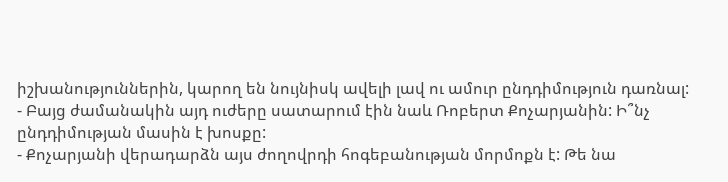իշխանություններին, կարող են նույնիսկ ավելի լավ ու ամուր ընդդիմություն դառնալ:
- Բայց ժամանակին այդ ուժերը սատարում էին նաև Ռոբերտ Քոչարյանին: Ի՞նչ ընդդիմության մասին է խոսքը:
- Քոչարյանի վերադարձն այս ժողովրդի հոգեբանության մորմոքն է: Թե նա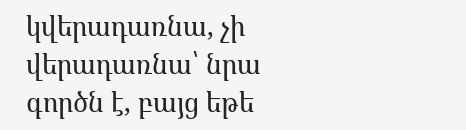կվերադառնա, չի վերադառնա՝ նրա գործն է, բայց եթե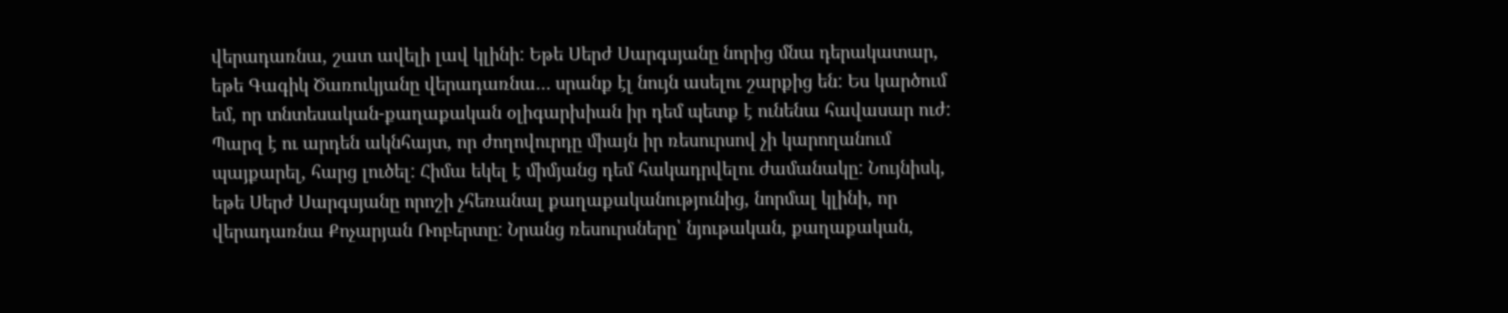վերադառնա, շատ ավելի լավ կլինի: Եթե Սերժ Սարգսյանը նորից մնա դերակատար, եթե Գագիկ Ծառուկյանը վերադառնա… սրանք էլ նույն ասելու շարքից են: Ես կարծում եմ, որ տնտեսական-քաղաքական օլիգարխիան իր դեմ պետք է ունենա հավասար ուժ: Պարզ է ու արդեն ակնհայտ, որ ժողովուրդը միայն իր ռեսուրսով չի կարողանում պայքարել, հարց լուծել: Հիմա եկել է միմյանց դեմ հակադրվելու ժամանակը: Նույնիսկ, եթե Սերժ Սարգսյանը որոշի չհեռանալ քաղաքականությունից, նորմալ կլինի, որ վերադառնա Քոչարյան Ռոբերտը: Նրանց ռեսուրսները՝ նյութական, քաղաքական,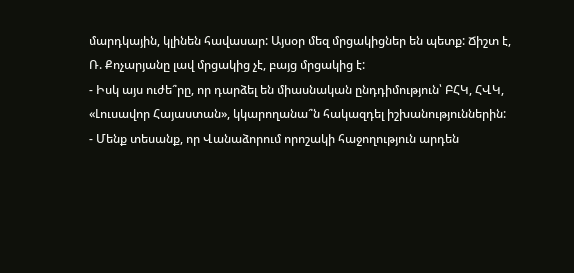մարդկային, կլինեն հավասար: Այսօր մեզ մրցակիցներ են պետք: Ճիշտ է, Ռ. Քոչարյանը լավ մրցակից չէ, բայց մրցակից է:
- Իսկ այս ուժե՞րը, որ դարձել են միասնական ընդդիմություն՝ ԲՀԿ, ՀՎԿ, «Լուսավոր Հայաստան», կկարողանա՞ն հակազդել իշխանություններին:
- Մենք տեսանք, որ Վանաձորում որոշակի հաջողություն արդեն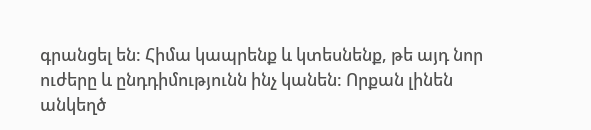գրանցել են: Հիմա կապրենք և կտեսնենք, թե այդ նոր ուժերը և ընդդիմությունն ինչ կանեն: Որքան լինեն անկեղծ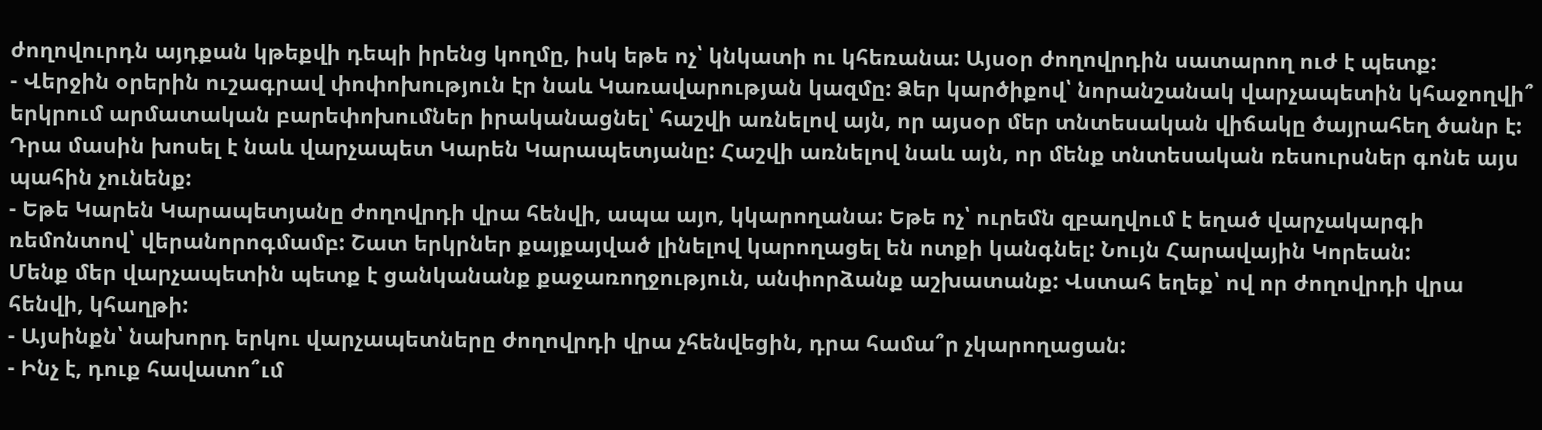ժողովուրդն այդքան կթեքվի դեպի իրենց կողմը, իսկ եթե ոչ՝ կնկատի ու կհեռանա: Այսօր ժողովրդին սատարող ուժ է պետք:
- Վերջին օրերին ուշագրավ փոփոխություն էր նաև Կառավարության կազմը: Ձեր կարծիքով՝ նորանշանակ վարչապետին կհաջողվի՞ երկրում արմատական բարեփոխումներ իրականացնել՝ հաշվի առնելով այն, որ այսօր մեր տնտեսական վիճակը ծայրահեղ ծանր է: Դրա մասին խոսել է նաև վարչապետ Կարեն Կարապետյանը: Հաշվի առնելով նաև այն, որ մենք տնտեսական ռեսուրսներ գոնե այս պահին չունենք:
- Եթե Կարեն Կարապետյանը ժողովրդի վրա հենվի, ապա այո, կկարողանա: Եթե ոչ՝ ուրեմն զբաղվում է եղած վարչակարգի ռեմոնտով՝ վերանորոգմամբ: Շատ երկրներ քայքայված լինելով կարողացել են ոտքի կանգնել: Նույն Հարավային Կորեան:
Մենք մեր վարչապետին պետք է ցանկանանք քաջառողջություն, անփորձանք աշխատանք: Վստահ եղեք՝ ով որ ժողովրդի վրա հենվի, կհաղթի:
- Այսինքն՝ նախորդ երկու վարչապետները ժողովրդի վրա չհենվեցին, դրա համա՞ր չկարողացան:
- Ինչ է, դուք հավատո՞ւմ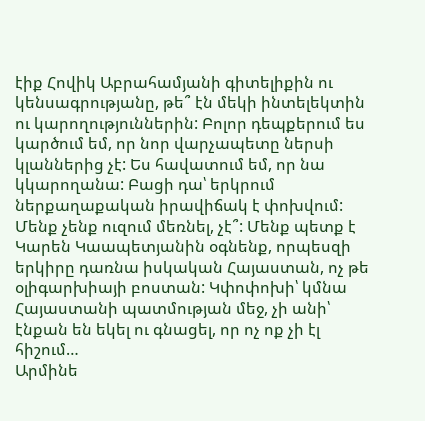էիք Հովիկ Աբրահամյանի գիտելիքին ու կենսագրությանը, թե՞ էն մեկի ինտելեկտին ու կարողություններին: Բոլոր դեպքերում ես կարծում եմ, որ նոր վարչապետը ներսի կլաններից չէ: Ես հավատում եմ, որ նա կկարողանա: Բացի դա՝ երկրում ներքաղաքական իրավիճակ է փոխվում: Մենք չենք ուզում մեռնել, չէ՞: Մենք պետք է Կարեն Կաապետյանին օգնենք, որպեսզի երկիրը դառնա իսկական Հայաստան, ոչ թե օլիգարխիայի բոստան: Կփոփոխի՝ կմնա Հայաստանի պատմության մեջ, չի անի՝ էնքան են եկել ու գնացել, որ ոչ ոք չի էլ հիշում…
Արմինե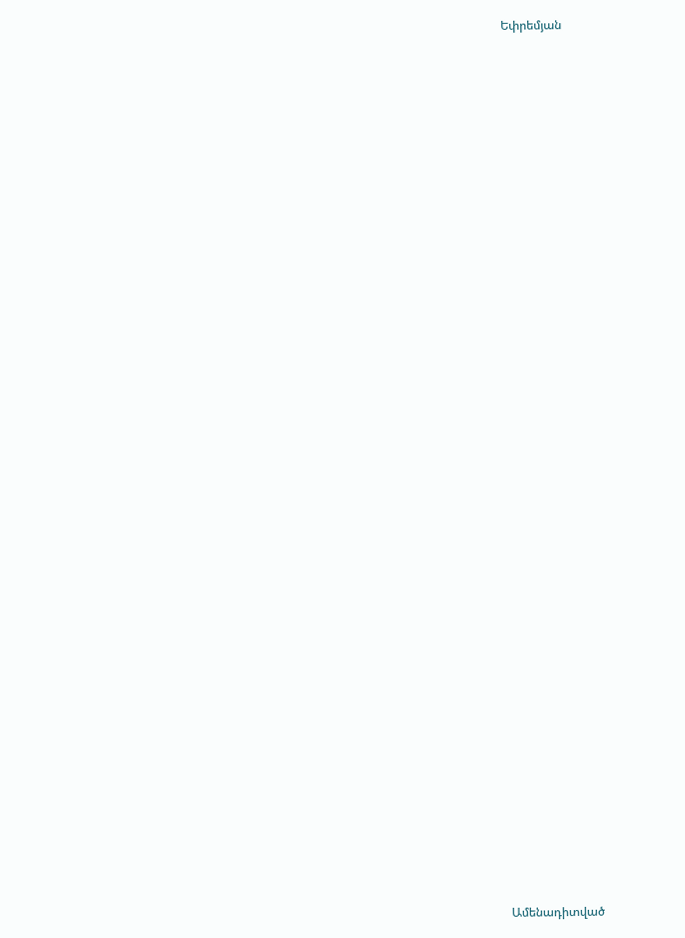Եփրեմյան


















































Ամենադիտված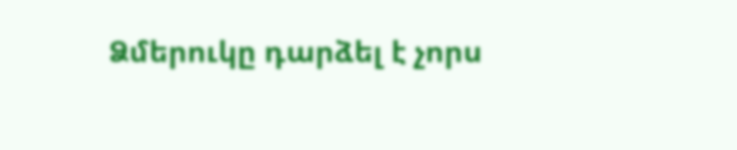Ձմերուկը դարձել է չորս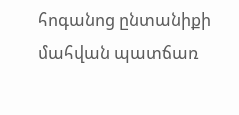հոգանոց ընտանիքի մահվան պատճառ